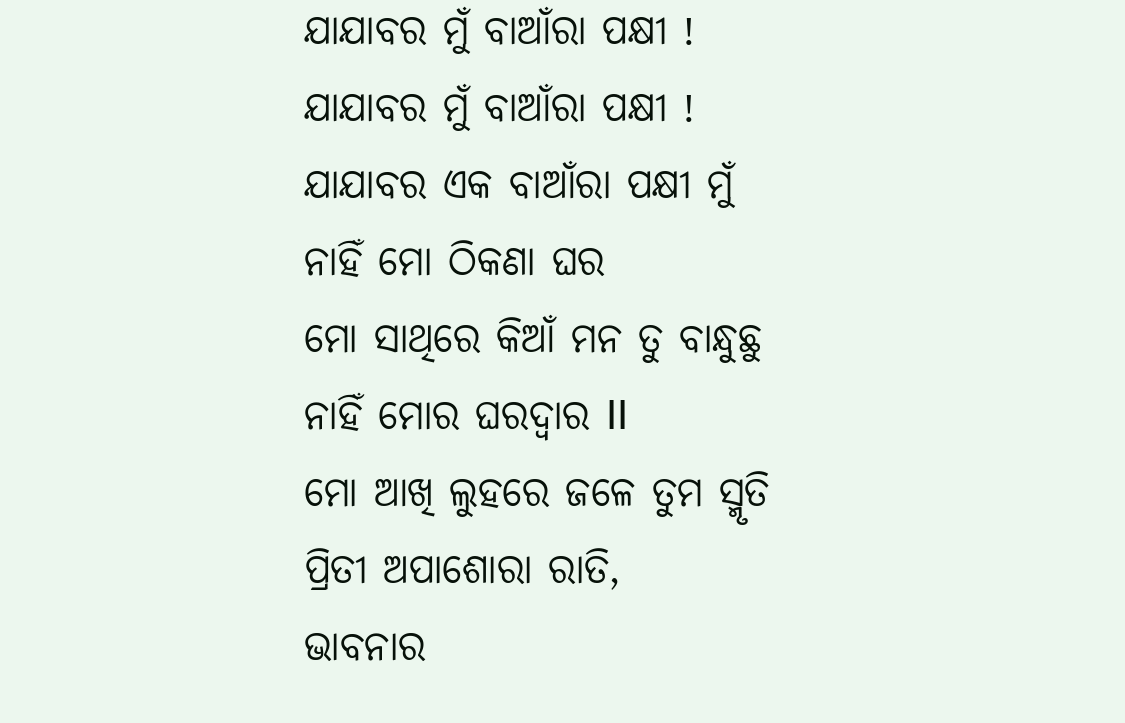ଯାଯାବର ମୁଁ ବାଆଁରା ପକ୍ଷୀ !
ଯାଯାବର ମୁଁ ବାଆଁରା ପକ୍ଷୀ !
ଯାଯାବର ଏକ ବାଆଁରା ପକ୍ଷୀ ମୁଁ
ନାହିଁ ମୋ ଠିକଣା ଘର
ମୋ ସାଥିରେ କିଆଁ ମନ ତୁ ବାନ୍ଧୁଛୁ
ନାହିଁ ମୋର ଘରଦ୍ବାର II
ମୋ ଆଖି ଲୁହରେ ଜଳେ ତୁମ ସ୍ମୃତି
ପ୍ରିତୀ ଅପାଶୋରା ରାତି,
ଭାବନାର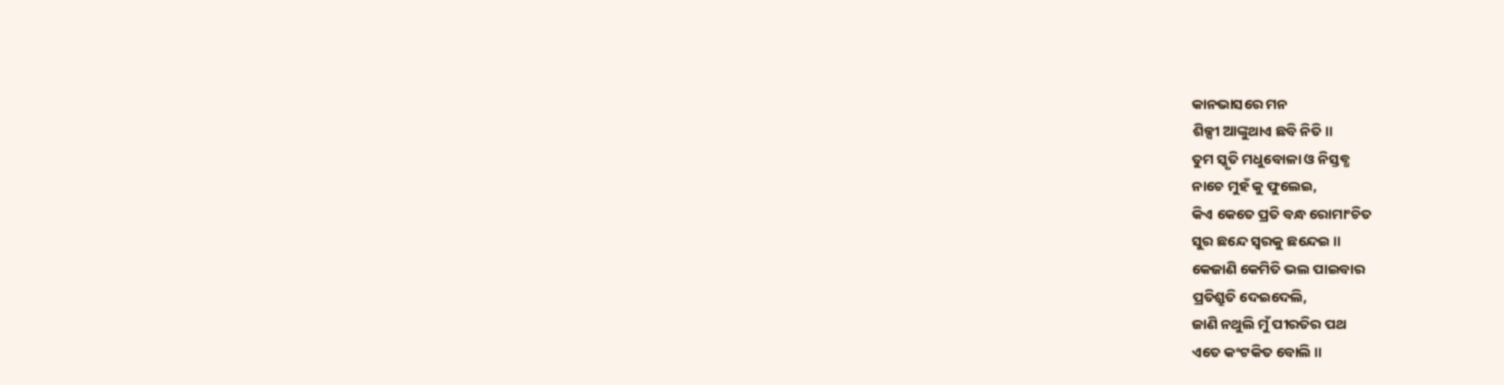କାନଭାସରେ ମନ
ଶିଳ୍ପୀ ଆଙ୍କୁଥାଏ ଛବି ନିତି॥
ତୁମ ସ୍କୃତି ମଧୁବୋଳା ଓ ନିସ୍ତବ୍ଧ
ନାଚେ ମୁହଁ କୁ ଫୁଲେଇ,
କିଏ କେତେ ପ୍ରତି ବନ୍ଧ ରୋମାଂଚିତ
ସୁର ଛନ୍ଦେ ସ୍ବରକୁ ଛନ୍ଦେଇ ॥
କେଜାଣି କେମିତି ଭଲ ପାଇବାର
ପ୍ରତିଶ୍ରୁତି ଦେଇଦେଲି,
ଜାଣି ନଥୁଲି ମୁଁ ପୀରତିର ପଥ
ଏତେ କଂଟକିତ ବୋଲି ॥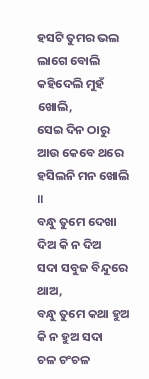ହସଟି ତୁମର ଭଲ ଲାଗେ ବୋଲି
କହିଦେଲି ମୁହଁ ଖୋଲି,
ସେଇ ଦିନ ଠାରୁ ଆଉ କେବେ ଥରେ
ହସିଲନି ମନ ଖୋଲି ॥
ବନ୍ଧୁ ତୁମେ ଦେଖା ଦିଅ କି ନ ଦିଅ
ସଦା ସବୁଜ ବିନ୍ଦୁରେ ଥାଅ,
ବନ୍ଧୁ ତୁମେ କଥା ହୁଅ କି ନ ହୁଅ ସଦା
ଚଳ ଚଂଚଳ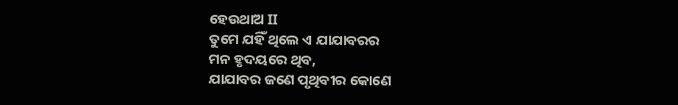ହେଉଥାଅ II
ତୁମେ ଯହିଁ ଥିଲେ ଏ ଯାଯାବରର
ମନ ହୃଦୟରେ ଥିବ,
ଯାଯାବର ଜଣେ ପୃଥିବୀର କୋଣେ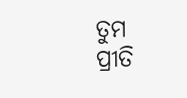ତୁମ ପ୍ରୀତି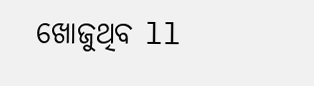ଖୋଜୁଥିବ ll